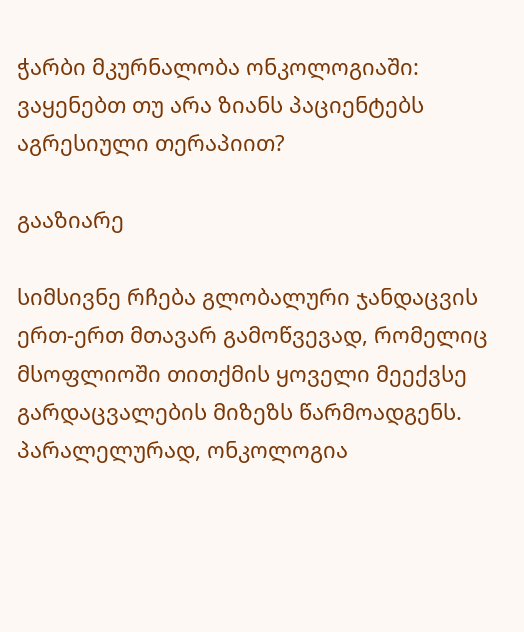ჭარბი მკურნალობა ონკოლოგიაში: ვაყენებთ თუ არა ზიანს პაციენტებს აგრესიული თერაპიით?

გააზიარე

სიმსივნე რჩება გლობალური ჯანდაცვის ერთ-ერთ მთავარ გამოწვევად, რომელიც მსოფლიოში თითქმის ყოველი მეექვსე გარდაცვალების მიზეზს წარმოადგენს. პარალელურად, ონკოლოგია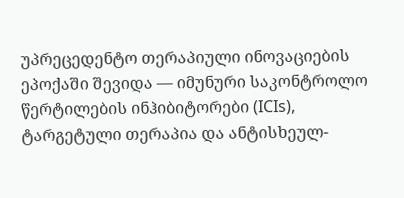უპრეცედენტო თერაპიული ინოვაციების ეპოქაში შევიდა — იმუნური საკონტროლო წერტილების ინჰიბიტორები (ICIs), ტარგეტული თერაპია და ანტისხეულ-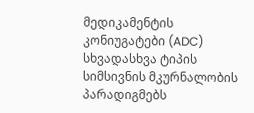მედიკამენტის კონიუგატები (ADC) სხვადასხვა ტიპის სიმსივნის მკურნალობის პარადიგმებს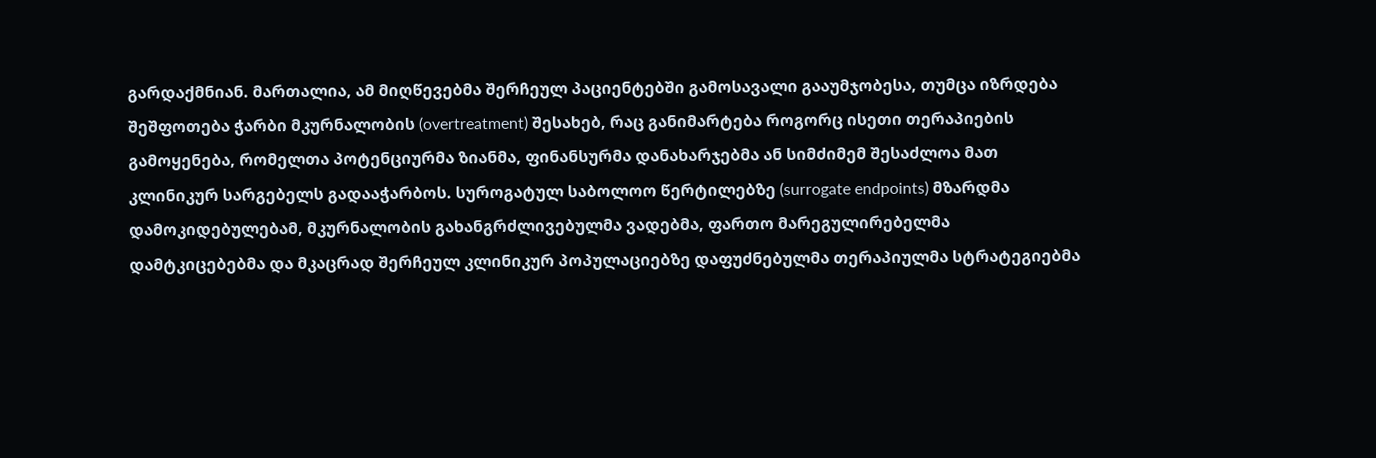გარდაქმნიან. მართალია, ამ მიღწევებმა შერჩეულ პაციენტებში გამოსავალი გააუმჯობესა, თუმცა იზრდება შეშფოთება ჭარბი მკურნალობის (overtreatment) შესახებ, რაც განიმარტება როგორც ისეთი თერაპიების გამოყენება, რომელთა პოტენციურმა ზიანმა, ფინანსურმა დანახარჯებმა ან სიმძიმემ შესაძლოა მათ კლინიკურ სარგებელს გადააჭარბოს. სუროგატულ საბოლოო წერტილებზე (surrogate endpoints) მზარდმა დამოკიდებულებამ, მკურნალობის გახანგრძლივებულმა ვადებმა, ფართო მარეგულირებელმა დამტკიცებებმა და მკაცრად შერჩეულ კლინიკურ პოპულაციებზე დაფუძნებულმა თერაპიულმა სტრატეგიებმა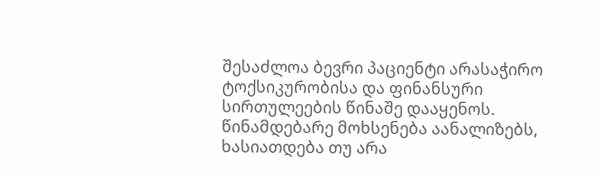შესაძლოა ბევრი პაციენტი არასაჭირო ტოქსიკურობისა და ფინანსური სირთულეების წინაშე დააყენოს. წინამდებარე მოხსენება აანალიზებს, ხასიათდება თუ არა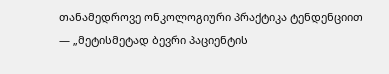თანამედროვე ონკოლოგიური პრაქტიკა ტენდენციით — „მეტისმეტად ბევრი პაციენტის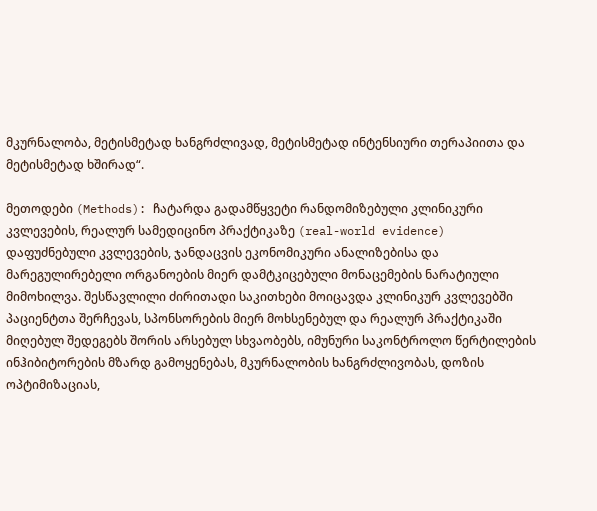მკურნალობა, მეტისმეტად ხანგრძლივად, მეტისმეტად ინტენსიური თერაპიითა და მეტისმეტად ხშირად“.

მეთოდები (Methods): ჩატარდა გადამწყვეტი რანდომიზებული კლინიკური კვლევების, რეალურ სამედიცინო პრაქტიკაზე (real-world evidence) დაფუძნებული კვლევების, ჯანდაცვის ეკონომიკური ანალიზებისა და მარეგულირებელი ორგანოების მიერ დამტკიცებული მონაცემების ნარატიული მიმოხილვა. შესწავლილი ძირითადი საკითხები მოიცავდა კლინიკურ კვლევებში პაციენტთა შერჩევას, სპონსორების მიერ მოხსენებულ და რეალურ პრაქტიკაში მიღებულ შედეგებს შორის არსებულ სხვაობებს, იმუნური საკონტროლო წერტილების ინჰიბიტორების მზარდ გამოყენებას, მკურნალობის ხანგრძლივობას, დოზის ოპტიმიზაციას,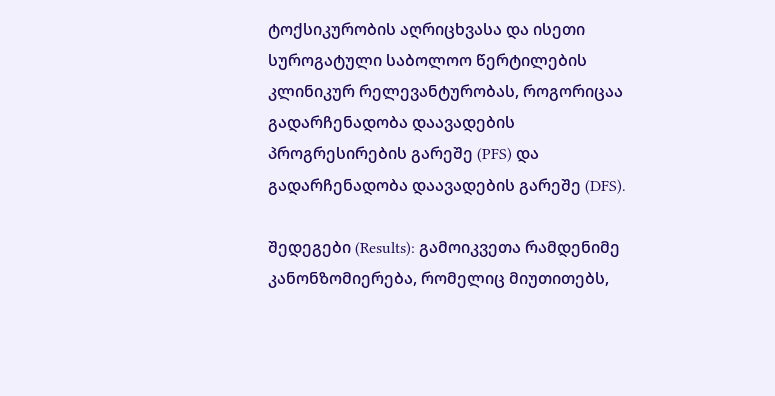ტოქსიკურობის აღრიცხვასა და ისეთი სუროგატული საბოლოო წერტილების კლინიკურ რელევანტურობას, როგორიცაა გადარჩენადობა დაავადების პროგრესირების გარეშე (PFS) და გადარჩენადობა დაავადების გარეშე (DFS).

შედეგები (Results): გამოიკვეთა რამდენიმე კანონზომიერება, რომელიც მიუთითებს,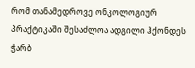რომ თანამედროვე ონკოლოგიურ პრაქტიკაში შესაძლოა ადგილი ჰქონდეს ჭარბ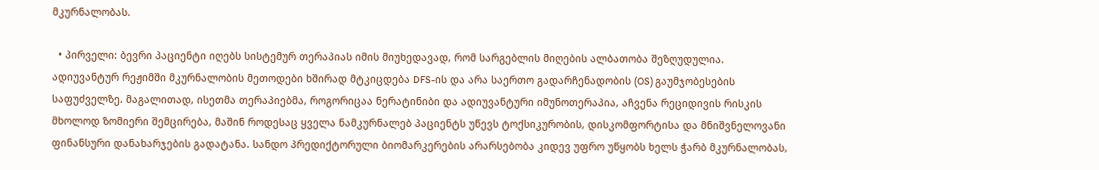მკურნალობას.

  • პირველი: ბევრი პაციენტი იღებს სისტემურ თერაპიას იმის მიუხედავად, რომ სარგებლის მიღების ალბათობა შეზღუდულია. ადიუვანტურ რეჟიმში მკურნალობის მეთოდები ხშირად მტკიცდება DFS-ის და არა საერთო გადარჩენადობის (OS) გაუმჯობესების საფუძველზე. მაგალითად, ისეთმა თერაპიებმა, როგორიცაა ნერატინიბი და ადიუვანტური იმუნოთერაპია, აჩვენა რეციდივის რისკის მხოლოდ ზომიერი შემცირება, მაშინ როდესაც ყველა ნამკურნალებ პაციენტს უწევს ტოქსიკურობის, დისკომფორტისა და მნიშვნელოვანი ფინანსური დანახარჯების გადატანა. სანდო პრედიქტორული ბიომარკერების არარსებობა კიდევ უფრო უწყობს ხელს ჭარბ მკურნალობას,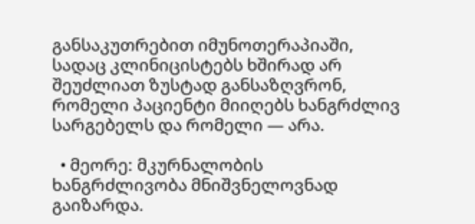განსაკუთრებით იმუნოთერაპიაში, სადაც კლინიცისტებს ხშირად არ შეუძლიათ ზუსტად განსაზღვრონ, რომელი პაციენტი მიიღებს ხანგრძლივ სარგებელს და რომელი — არა.

  • მეორე: მკურნალობის ხანგრძლივობა მნიშვნელოვნად გაიზარდა.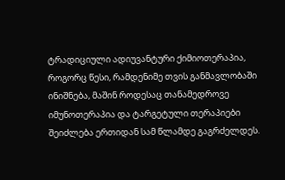ტრადიციული ადიუვანტური ქიმიოთერაპია, როგორც წესი, რამდენიმე თვის განმავლობაში ინიშნება, მაშინ როდესაც თანამედროვე იმუნოთერაპია და ტარგეტული თერაპიები შეიძლება ერთიდან სამ წლამდე გაგრძელდეს.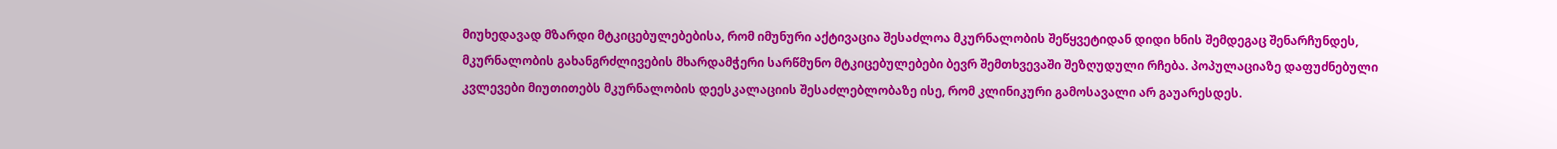მიუხედავად მზარდი მტკიცებულებებისა, რომ იმუნური აქტივაცია შესაძლოა მკურნალობის შეწყვეტიდან დიდი ხნის შემდეგაც შენარჩუნდეს, მკურნალობის გახანგრძლივების მხარდამჭერი სარწმუნო მტკიცებულებები ბევრ შემთხვევაში შეზღუდული რჩება. პოპულაციაზე დაფუძნებული კვლევები მიუთითებს მკურნალობის დეესკალაციის შესაძლებლობაზე ისე, რომ კლინიკური გამოსავალი არ გაუარესდეს.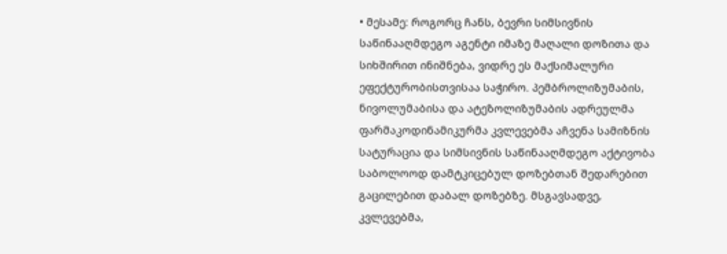• მესამე: როგორც ჩანს, ბევრი სიმსივნის საწინააღმდეგო აგენტი იმაზე მაღალი დოზითა და სიხშირით ინიშნება, ვიდრე ეს მაქსიმალური ეფექტურობისთვისაა საჭირო. პემბროლიზუმაბის, ნივოლუმაბისა და ატეზოლიზუმაბის ადრეულმა ფარმაკოდინამიკურმა კვლევებმა აჩვენა სამიზნის სატურაცია და სიმსივნის საწინააღმდეგო აქტივობა საბოლოოდ დამტკიცებულ დოზებთან შედარებით გაცილებით დაბალ დოზებზე. მსგავსადვე, კვლევებმა,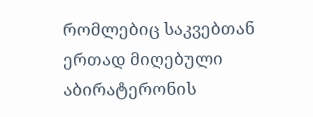რომლებიც საკვებთან ერთად მიღებული აბირატერონის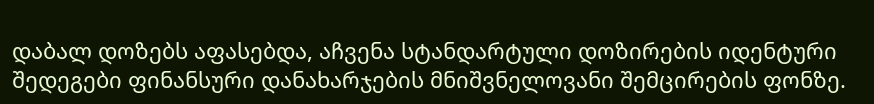დაბალ დოზებს აფასებდა, აჩვენა სტანდარტული დოზირების იდენტური შედეგები ფინანსური დანახარჯების მნიშვნელოვანი შემცირების ფონზე.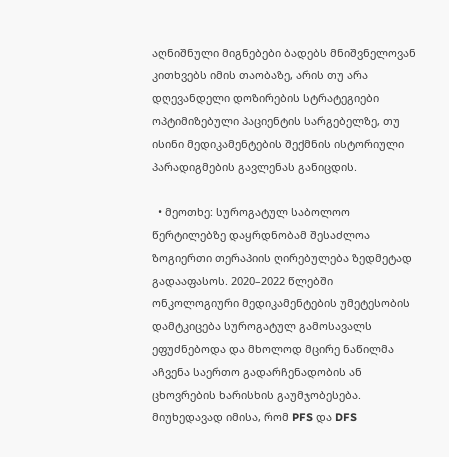აღნიშნული მიგნებები ბადებს მნიშვნელოვან კითხვებს იმის თაობაზე, არის თუ არა დღევანდელი დოზირების სტრატეგიები ოპტიმიზებული პაციენტის სარგებელზე, თუ ისინი მედიკამენტების შექმნის ისტორიული პარადიგმების გავლენას განიცდის.

  • მეოთხე: სუროგატულ საბოლოო წერტილებზე დაყრდნობამ შესაძლოა ზოგიერთი თერაპიის ღირებულება ზედმეტად გადააფასოს. 2020–2022 წლებში ონკოლოგიური მედიკამენტების უმეტესობის დამტკიცება სუროგატულ გამოსავალს ეფუძნებოდა და მხოლოდ მცირე ნაწილმა აჩვენა საერთო გადარჩენადობის ან ცხოვრების ხარისხის გაუმჯობესება. მიუხედავად იმისა, რომ PFS და DFS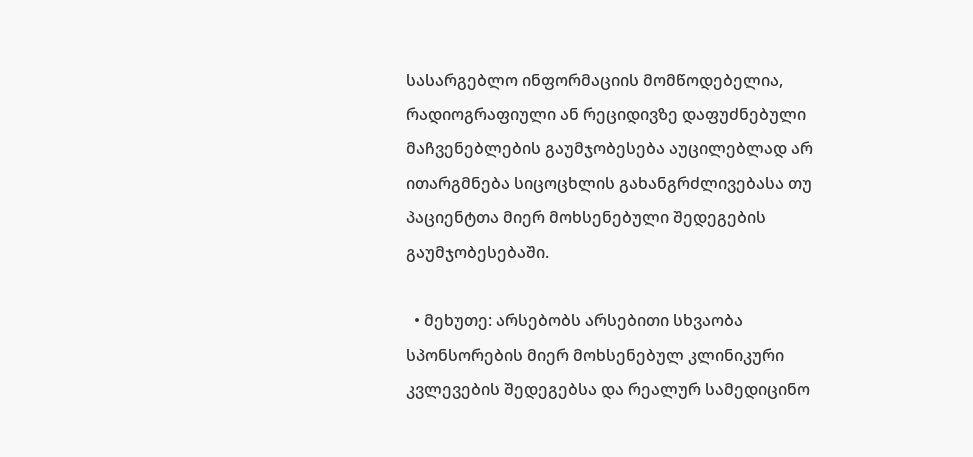სასარგებლო ინფორმაციის მომწოდებელია, რადიოგრაფიული ან რეციდივზე დაფუძნებული მაჩვენებლების გაუმჯობესება აუცილებლად არ ითარგმნება სიცოცხლის გახანგრძლივებასა თუ პაციენტთა მიერ მოხსენებული შედეგების გაუმჯობესებაში.

  • მეხუთე: არსებობს არსებითი სხვაობა სპონსორების მიერ მოხსენებულ კლინიკური კვლევების შედეგებსა და რეალურ სამედიცინო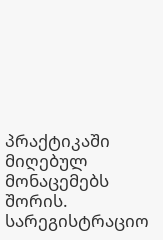პრაქტიკაში მიღებულ მონაცემებს შორის. სარეგისტრაციო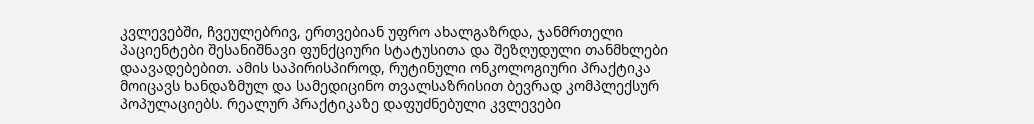კვლევებში, ჩვეულებრივ, ერთვებიან უფრო ახალგაზრდა, ჯანმრთელი პაციენტები შესანიშნავი ფუნქციური სტატუსითა და შეზღუდული თანმხლები დაავადებებით. ამის საპირისპიროდ, რუტინული ონკოლოგიური პრაქტიკა მოიცავს ხანდაზმულ და სამედიცინო თვალსაზრისით ბევრად კომპლექსურ პოპულაციებს. რეალურ პრაქტიკაზე დაფუძნებული კვლევები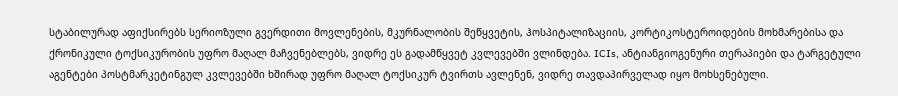სტაბილურად აფიქსირებს სერიოზული გვერდითი მოვლენების, მკურნალობის შეწყვეტის, ჰოსპიტალიზაციის, კორტიკოსტეროიდების მოხმარებისა და ქრონიკული ტოქსიკურობის უფრო მაღალ მაჩვენებლებს, ვიდრე ეს გადამწყვეტ კვლევებში ვლინდება. ICIs, ანტიანგიოგენური თერაპიები და ტარგეტული აგენტები პოსტმარკეტინგულ კვლევებში ხშირად უფრო მაღალ ტოქსიკურ ტვირთს ავლენენ, ვიდრე თავდაპირველად იყო მოხსენებული.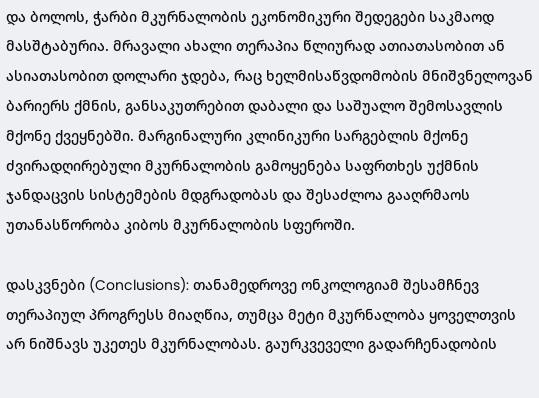და ბოლოს, ჭარბი მკურნალობის ეკონომიკური შედეგები საკმაოდ მასშტაბურია. მრავალი ახალი თერაპია წლიურად ათიათასობით ან ასიათასობით დოლარი ჯდება, რაც ხელმისაწვდომობის მნიშვნელოვან ბარიერს ქმნის, განსაკუთრებით დაბალი და საშუალო შემოსავლის მქონე ქვეყნებში. მარგინალური კლინიკური სარგებლის მქონე ძვირადღირებული მკურნალობის გამოყენება საფრთხეს უქმნის ჯანდაცვის სისტემების მდგრადობას და შესაძლოა გააღრმაოს უთანასწორობა კიბოს მკურნალობის სფეროში.

დასკვნები (Conclusions): თანამედროვე ონკოლოგიამ შესამჩნევ თერაპიულ პროგრესს მიაღწია, თუმცა მეტი მკურნალობა ყოველთვის არ ნიშნავს უკეთეს მკურნალობას. გაურკვეველი გადარჩენადობის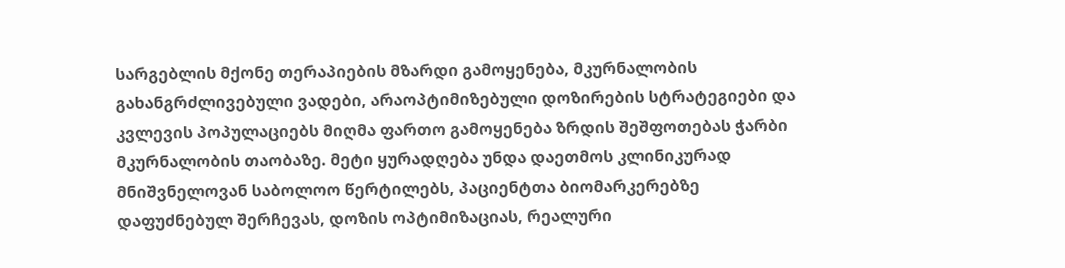სარგებლის მქონე თერაპიების მზარდი გამოყენება, მკურნალობის გახანგრძლივებული ვადები, არაოპტიმიზებული დოზირების სტრატეგიები და კვლევის პოპულაციებს მიღმა ფართო გამოყენება ზრდის შეშფოთებას ჭარბი მკურნალობის თაობაზე. მეტი ყურადღება უნდა დაეთმოს კლინიკურად მნიშვნელოვან საბოლოო წერტილებს, პაციენტთა ბიომარკერებზე დაფუძნებულ შერჩევას, დოზის ოპტიმიზაციას, რეალური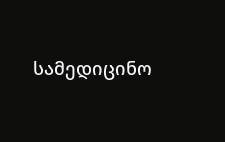სამედიცინო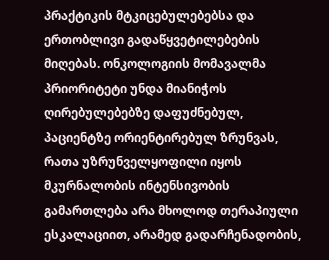პრაქტიკის მტკიცებულებებსა და ერთობლივი გადაწყვეტილებების მიღებას. ონკოლოგიის მომავალმა პრიორიტეტი უნდა მიანიჭოს ღირებულებებზე დაფუძნებულ, პაციენტზე ორიენტირებულ ზრუნვას, რათა უზრუნველყოფილი იყოს მკურნალობის ინტენსივობის გამართლება არა მხოლოდ თერაპიული ესკალაციით, არამედ გადარჩენადობის,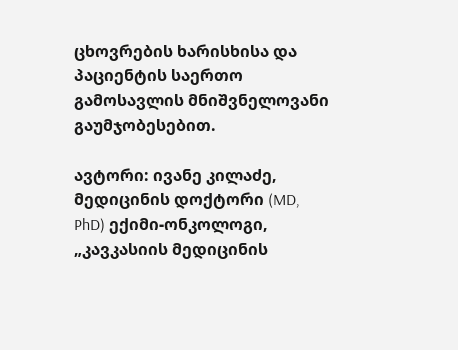ცხოვრების ხარისხისა და პაციენტის საერთო გამოსავლის მნიშვნელოვანი გაუმჯობესებით.

ავტორი: ივანე კილაძე, მედიცინის დოქტორი (MD, PhD) ექიმი-ონკოლოგი, „კავკასიის მედიცინის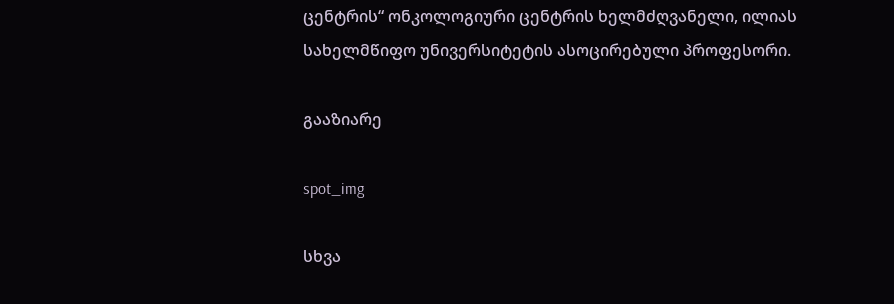ცენტრის“ ონკოლოგიური ცენტრის ხელმძღვანელი, ილიას სახელმწიფო უნივერსიტეტის ასოცირებული პროფესორი.

გააზიარე

spot_img

სხვა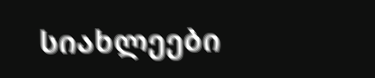სიახლეები